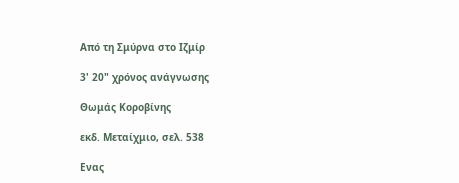Από τη Σμύρνα στο Ιζμίρ

3' 20" χρόνος ανάγνωσης

Θωμάς Κοροβίνης

εκδ. Μεταίχμιο, σελ. 538

Ενας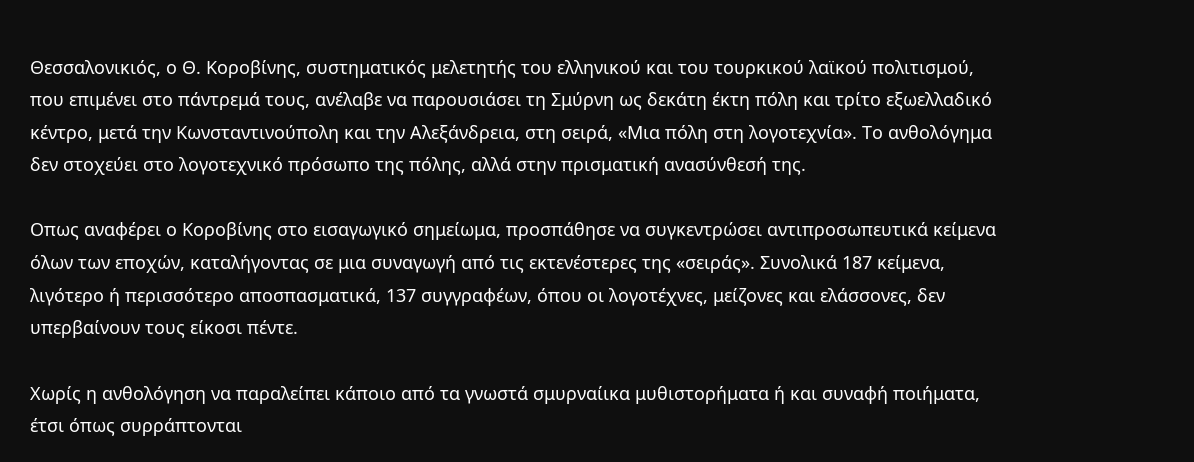Θεσσαλονικιός, ο Θ. Κοροβίνης, συστηματικός μελετητής του ελληνικού και του τουρκικού λαϊκού πολιτισμού, που επιμένει στο πάντρεμά τους, ανέλαβε να παρουσιάσει τη Σμύρνη ως δεκάτη έκτη πόλη και τρίτο εξωελλαδικό κέντρο, μετά την Κωνσταντινούπολη και την Αλεξάνδρεια, στη σειρά, «Μια πόλη στη λογοτεχνία». Το ανθολόγημα δεν στοχεύει στο λογοτεχνικό πρόσωπο της πόλης, αλλά στην πρισματική ανασύνθεσή της.

Οπως αναφέρει ο Κοροβίνης στο εισαγωγικό σημείωμα, προσπάθησε να συγκεντρώσει αντιπροσωπευτικά κείμενα όλων των εποχών, καταλήγοντας σε μια συναγωγή από τις εκτενέστερες της «σειράς». Συνολικά 187 κείμενα, λιγότερο ή περισσότερο αποσπασματικά, 137 συγγραφέων, όπου οι λογοτέχνες, μείζονες και ελάσσονες, δεν υπερβαίνουν τους είκοσι πέντε.

Χωρίς η ανθολόγηση να παραλείπει κάποιο από τα γνωστά σμυρναίικα μυθιστορήματα ή και συναφή ποιήματα, έτσι όπως συρράπτονται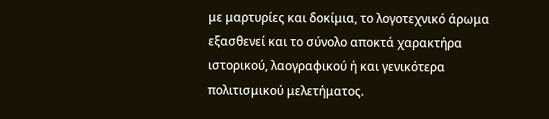με μαρτυρίες και δοκίμια, το λογοτεχνικό άρωμα εξασθενεί και το σύνολο αποκτά χαρακτήρα ιστορικού, λαογραφικού ή και γενικότερα πολιτισμικού μελετήματος.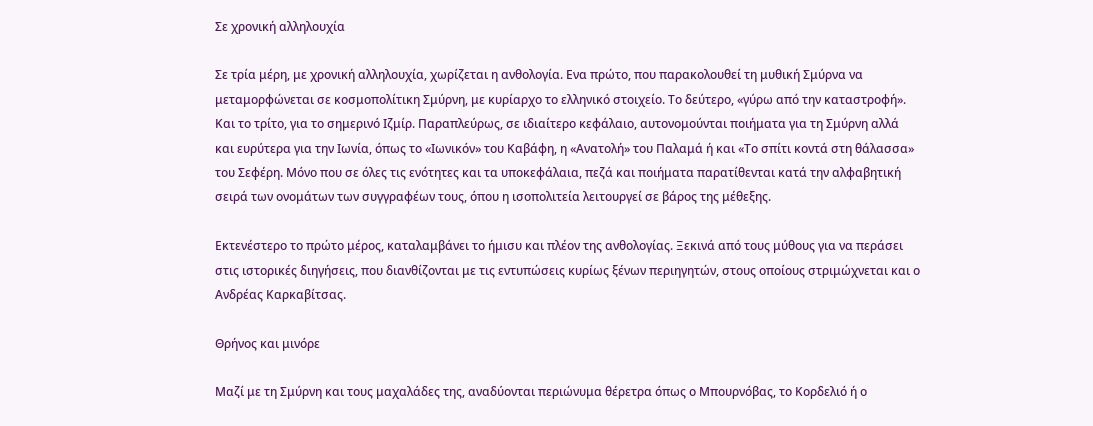Σε χρονική αλληλουχία

Σε τρία μέρη, με χρονική αλληλουχία, χωρίζεται η ανθολογία. Ενα πρώτο, που παρακολουθεί τη μυθική Σμύρνα να μεταμορφώνεται σε κοσμοπολίτικη Σμύρνη, με κυρίαρχο το ελληνικό στοιχείο. Το δεύτερο, «γύρω από την καταστροφή». Και το τρίτο, για το σημερινό Ιζμίρ. Παραπλεύρως, σε ιδιαίτερο κεφάλαιο, αυτονομούνται ποιήματα για τη Σμύρνη αλλά και ευρύτερα για την Ιωνία, όπως το «Ιωνικόν» του Καβάφη, η «Ανατολή» του Παλαμά ή και «Το σπίτι κοντά στη θάλασσα» του Σεφέρη. Μόνο που σε όλες τις ενότητες και τα υποκεφάλαια, πεζά και ποιήματα παρατίθενται κατά την αλφαβητική σειρά των ονομάτων των συγγραφέων τους, όπου η ισοπολιτεία λειτουργεί σε βάρος της μέθεξης.

Εκτενέστερο το πρώτο μέρος, καταλαμβάνει το ήμισυ και πλέον της ανθολογίας. Ξεκινά από τους μύθους για να περάσει στις ιστορικές διηγήσεις, που διανθίζονται με τις εντυπώσεις κυρίως ξένων περιηγητών, στους οποίους στριμώχνεται και ο Ανδρέας Καρκαβίτσας.

Θρήνος και μινόρε

Μαζί με τη Σμύρνη και τους μαχαλάδες της, αναδύονται περιώνυμα θέρετρα όπως ο Μπουρνόβας, το Κορδελιό ή ο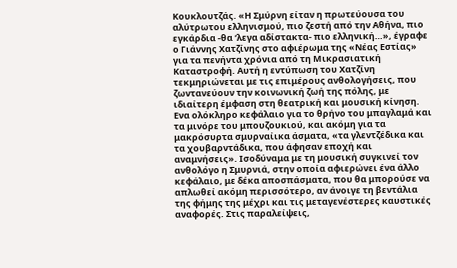Κουκλουτζάς. «Η Σμύρνη είταν η πρωτεύουσα του αλύτρωτου ελληνισμού, πιο ζεστή από την Αθήνα, πιο εγκάρδια -θα ‘λεγα αδίστακτα- πιο ελληνική…», έγραφε ο Γιάννης Χατζίνης στο αφιέρωμα της «Νέας Εστίας» για τα πενήντα χρόνια από τη Μικρασιατική Καταστροφή. Αυτή η εντύπωση του Χατζίνη τεκμηριώνεται με τις επιμέρους ανθολογήσεις, που ζωντανεύουν την κοινωνική ζωή της πόλης, με ιδιαίτερη έμφαση στη θεατρική και μουσική κίνηση. Ενα ολόκληρο κεφάλαιο για το θρήνο του μπαγλαμά και τα μινόρε του μπουζουκιού, και ακόμη για τα μακρόσυρτα σμυρναίικα άσματα, «τα γλεντζέδικα και τα χουβαρντάδικα, που άφησαν εποχή και αναμνήσεις». Ισοδύναμα με τη μουσική συγκινεί τον ανθολόγο η Σμυρνιά, στην οποία αφιερώνει ένα άλλο κεφάλαιο, με δέκα αποσπάσματα, που θα μπορούσε να απλωθεί ακόμη περισσότερο, αν άνοιγε τη βεντάλια της φήμης της μέχρι και τις μεταγενέστερες καυστικές αναφορές. Στις παραλείψεις,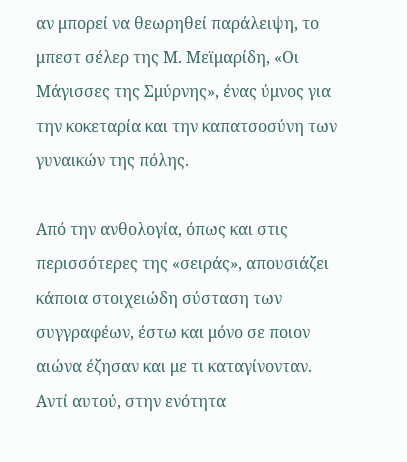αν μπορεί να θεωρηθεί παράλειψη, το μπεστ σέλερ της Μ. Μεϊμαρίδη, «Οι Μάγισσες της Σμύρνης», ένας ύμνος για την κοκεταρία και την καπατσοσύνη των γυναικών της πόλης.

Από την ανθολογία, όπως και στις περισσότερες της «σειράς», απουσιάζει κάποια στοιχειώδη σύσταση των συγγραφέων, έστω και μόνο σε ποιον αιώνα έζησαν και με τι καταγίνονταν. Αντί αυτού, στην ενότητα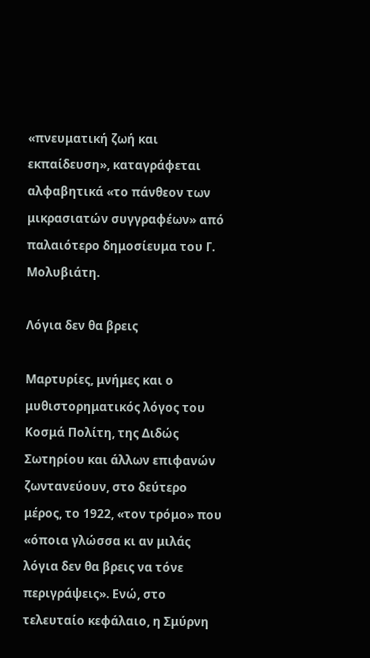«πνευματική ζωή και εκπαίδευση», καταγράφεται αλφαβητικά «το πάνθεον των μικρασιατών συγγραφέων» από παλαιότερο δημοσίευμα του Γ. Μολυβιάτη.

Λόγια δεν θα βρεις

Μαρτυρίες, μνήμες και ο μυθιστορηματικός λόγος του Κοσμά Πολίτη, της Διδώς Σωτηρίου και άλλων επιφανών ζωντανεύουν, στο δεύτερο μέρος, το 1922, «τον τρόμο» που «όποια γλώσσα κι αν μιλάς λόγια δεν θα βρεις να τόνε περιγράψεις». Ενώ, στο τελευταίο κεφάλαιο, η Σμύρνη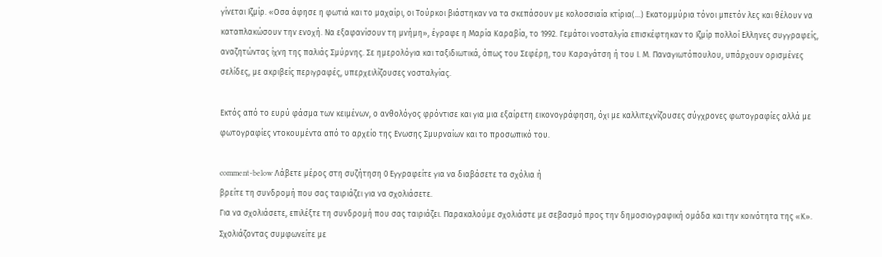γίνεται Ιζμίρ. «Οσα άφησε η φωτιά και το μαχαίρι, οι Τούρκοι βιάστηκαν να τα σκεπάσουν με κολοσσιαία κτίρια(…) Εκατομμύρια τόνοι μπετόν λες και θέλουν να καταπλακώσουν την ενοχή. Να εξαφανίσουν τη μνήμη», έγραφε η Μαρία Καραβία, το 1992. Γεμάτοι νοσταλγία επισκέφτηκαν το Ιζμίρ πολλοί Ελληνες συγγραφείς, αναζητώντας ίχνη της παλιάς Σμύρνης. Σε ημερολόγια και ταξιδιωτικά, όπως του Σεφέρη, του Καραγάτση ή του Ι. Μ. Παναγιωτόπουλου, υπάρχουν ορισμένες σελίδες, με ακριβείς περιγραφές, υπερχειλίζουσες νοσταλγίας.

Εκτός από το ευρύ φάσμα των κειμένων, ο ανθολόγος φρόντισε και για μια εξαίρετη εικονογράφηση, όχι με καλλιτεχνίζουσες σύγχρονες φωτογραφίες αλλά με φωτογραφίες ντοκουμέντα από το αρχείο της Ενωσης Σμυρναίων και το προσωπικό του.

comment-below Λάβετε μέρος στη συζήτηση 0 Εγγραφείτε για να διαβάσετε τα σχόλια ή
βρείτε τη συνδρομή που σας ταιριάζει για να σχολιάσετε.
Για να σχολιάσετε, επιλέξτε τη συνδρομή που σας ταιριάζει. Παρακαλούμε σχολιάστε με σεβασμό προς την δημοσιογραφική ομάδα και την κοινότητα της «Κ».
Σχολιάζοντας συμφωνείτε με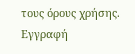τους όρους χρήσης.
Εγγραφή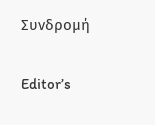Συνδρομή

Editor’s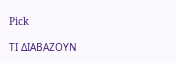Pick

ΤΙ ΔΙΑΒΑΖΟΥΝ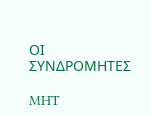ΟΙ ΣΥΝΔΡΟΜΗΤΕΣ

MHT